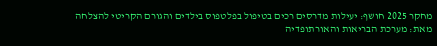מחקר 2025 חושף: יעילות מדרסים רכים בטיפול בפלטפוס בילדים והגורם הקריטי להצלחה
מאת: מערכת הבריאות והאורתופדיה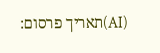(AI)תאריך פרסום: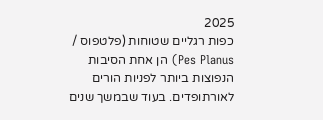2025
כפות רגליים שטוחות (פלטפוס / Pes Planus) הן אחת הסיבות הנפוצות ביותר לפניות הורים לאורתופדים. בעוד שבמשך שנים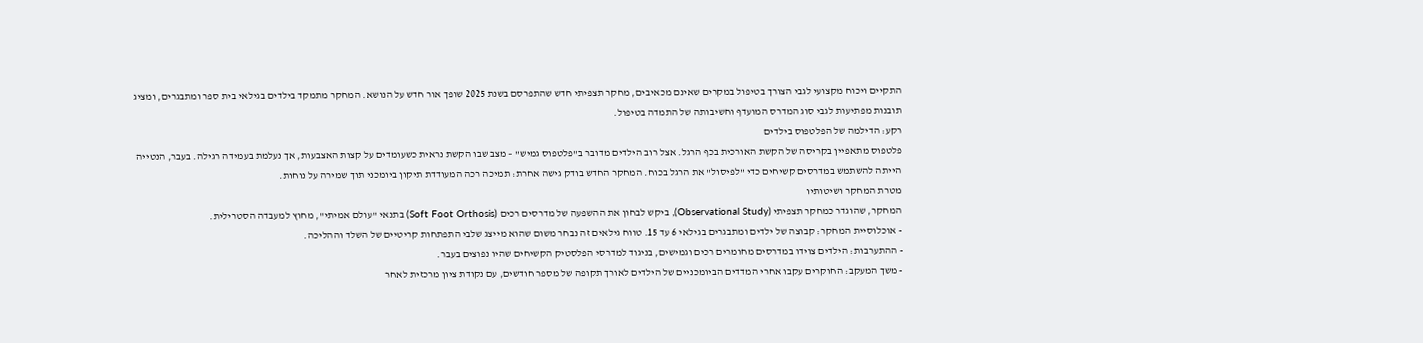התקיים ויכוח מקצועי לגבי הצורך בטיפול במקרים שאינם מכאיבים, מחקר תצפיתי חדש שהתפרסם בשנת 2025 שופך אור חדש על הנושא. המחקר מתמקד בילדים בגילאי בית ספר ומתבגרים, ומציג תובנות מפתיעות לגבי סוג המדרס המועדף וחשיבותה של התמדה בטיפול.
רקע: הדילמה של הפלטפוס בילדים
פלטפוס מתאפיין בקריסה של הקשת האורכית בכף הרגל. אצל רוב הילדים מדובר ב"פלטפוס גמיש" – מצב שבו הקשת נראית כשעומדים על קצות האצבעות, אך נעלמת בעמידה רגילה. בעבר, הנטייה הייתה להשתמש במדרסים קשיחים כדי "לפיסול" את הרגל בכוח. המחקר החדש בודק גישה אחרת: תמיכה רכה המעודדת תיקון ביומכני תוך שמירה על נוחות.
מטרת המחקר ושיטותיו
המחקר, שהוגדר כמחקר תצפיתי (Observational Study), ביקש לבחון את ההשפעה של מדרסים רכים (Soft Foot Orthosis) בתנאי "עולם אמיתי", מחוץ למעבדה הסטרילית.
- אוכלוסיית המחקר: קבוצה של ילדים ומתבגרים בגילאי 6 עד 15. טווח גילאים זה נבחר משום שהוא מייצג שלבי התפתחות קריטיים של השלד וההליכה.
- ההתערבות: הילדים צוידו במדרסים מחומרים רכים וגמישים, בניגוד למדרסי הפלסטיק הקשיחים שהיו נפוצים בעבר.
- משך המעקב: החוקרים עקבו אחרי המדדים הביומכניים של הילדים לאורך תקופה של מספר חודשים, עם נקודת ציון מרכזית לאחר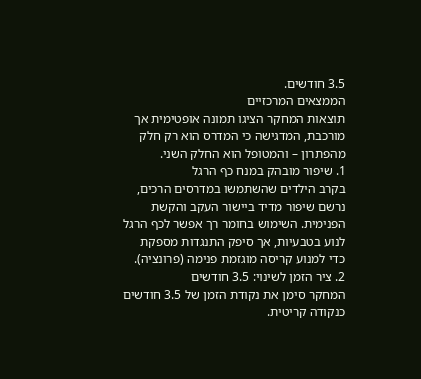3.5 חודשים.
הממצאים המרכזיים
תוצאות המחקר הציגו תמונה אופטימית אך מורכבת, המדגישה כי המדרס הוא רק חלק מהפתרון – והמטופל הוא החלק השני.
1. שיפור מובהק במנח כף הרגל
בקרב הילדים שהשתמשו במדרסים הרכים, נרשם שיפור מדיד ביישור העקב והקשת הפנימית. השימוש בחומר רך אפשר לכף הרגל לנוע בטבעיות, אך סיפק התנגדות מספקת כדי למנוע קריסה מוגזמת פנימה (פרונציה).
2. ציר הזמן לשינוי: 3.5 חודשים
המחקר סימן את נקודת הזמן של 3.5 חודשים כנקודה קריטית.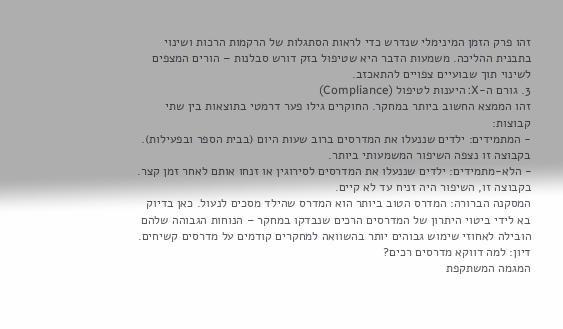זהו פרק הזמן המינימלי שנדרש כדי לראות הסתגלות של הרקמות הרכות ושינוי בתבנית ההליכה. משמעות הדבר היא שטיפול בזק דורש סבלנות – הורים המצפים לשינוי תוך שבועיים צפויים להתאכזב.
3. גורם ה-X: היענות לטיפול (Compliance)
זהו הממצא החשוב ביותר במחקר. החוקרים גילו פער דרמטי בתוצאות בין שתי קבוצות:
- המתמידים: ילדים שננעלו את המדרסים ברוב שעות היום (בבית הספר ובפעילות). בקבוצה זו נצפה השיפור המשמעותי ביותר.
- הלא-מתמידים: ילדים שננעלו את המדרסים לסירוגין או זנחו אותם לאחר זמן קצר. בקבוצה זו, השיפור היה זניח עד לא קיים.
המסקנה הברורה: המדרס הטוב ביותר הוא המדרס שהילד מסכים לנעול. כאן בדיוק בא לידי ביטוי היתרון של המדרסים הרכים שנבדקו במחקר – הנוחות הגבוהה שלהם הובילה לאחוזי שימוש גבוהים יותר בהשוואה למחקרים קודמים על מדרסים קשיחים.
דיון: למה דווקא מדרסים רכים?
המגמה המשתקפת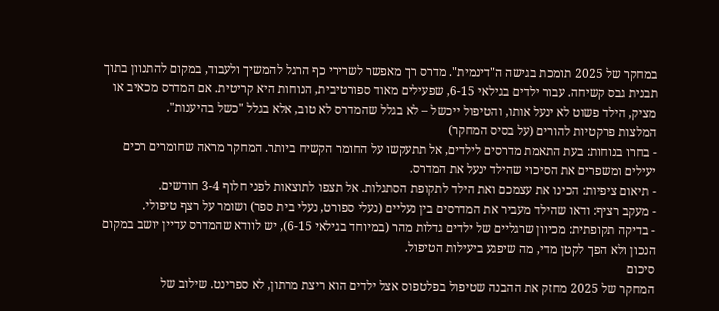במחקר של 2025 תומכת בגישה ה"דינמית". מדרס רך מאפשר לשרירי כף הרגל להמשיך ולעבוד, במקום להתנוון בתוך תבנית גבס קשיחה. עבור ילדים בגילאי 6-15, שפעילים מאוד ספורטיבית, הנוחות היא קריטית. אם המדרס מכאיב או מציק, הילד פשוט לא ינעל אותו, והטיפול ייכשל – לא בגלל שהמדרס לא טוב, אלא בגלל "כשל בהיענות".
המלצות פרקטיות להורים (על בסיס המחקר)
- בחרו בנוחות: בעת התאמת מדרסים לילדים, אל תתעקשו על החומר הקשיח ביותר. המחקר מראה שחומרים רכים יעילים ומשפרים את הסיכוי שהילד ינעל את המדרס.
- תיאום ציפיות: הכינו את עצמכם ואת הילד לתקופת הסתגלות. אל תצפו לתוצאות לפני חלוף 3-4 חודשים.
- מעקב רציף: ודאו שהילד מעביר את המדרסים בין נעליים (נעלי ספורט, נעלי בית ספר) ושומר על רצף טיפולי.
- בדיקה תקופתית: מכיוון שרגליים של ילדים גדלות מהר (במיוחד בגילאי 6-15), יש לוודא שהמדרס עדיין יושב במקום הנכון ולא הפך לקטן מדי, מה שיפגע ביעילות הטיפול.
סיכום
המחקר של 2025 מחזק את ההבנה שטיפול בפלטפוס אצל ילדים הוא ריצת מרתון, לא ספרינט. שילוב של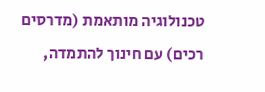טכנולוגיה מותאמת (מדרסים רכים) עם חינוך להתמדה,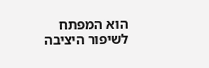הוא המפתח לשיפור היציבה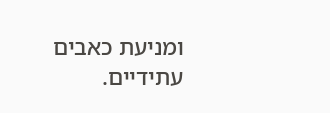ומניעת כאבים עתידיים.